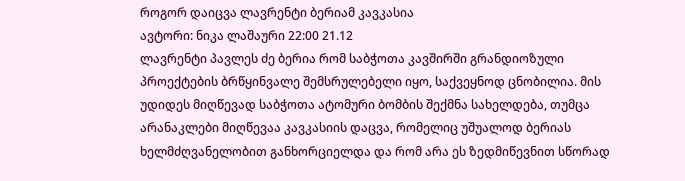როგორ დაიცვა ლავრენტი ბერიამ კავკასია
ავტორი: ნიკა ლაშაური 22:00 21.12
ლავრენტი პავლეს ძე ბერია რომ საბჭოთა კავშირში გრანდიოზული პროექტების ბრწყინვალე შემსრულებელი იყო, საქვეყნოდ ცნობილია. მის უდიდეს მიღწევად საბჭოთა ატომური ბომბის შექმნა სახელდება, თუმცა არანაკლები მიღწევაა კავკასიის დაცვა, რომელიც უშუალოდ ბერიას ხელმძღვანელობით განხორციელდა და რომ არა ეს ზედმიწევნით სწორად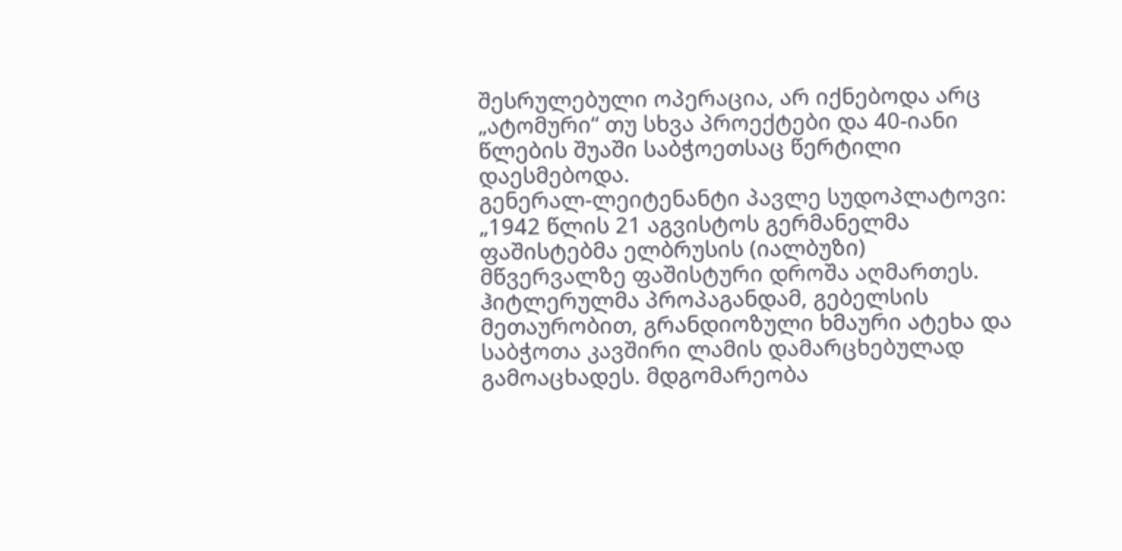შესრულებული ოპერაცია, არ იქნებოდა არც „ატომური“ თუ სხვა პროექტები და 40-იანი წლების შუაში საბჭოეთსაც წერტილი დაესმებოდა.
გენერალ-ლეიტენანტი პავლე სუდოპლატოვი: „1942 წლის 21 აგვისტოს გერმანელმა ფაშისტებმა ელბრუსის (იალბუზი) მწვერვალზე ფაშისტური დროშა აღმართეს. ჰიტლერულმა პროპაგანდამ, გებელსის მეთაურობით, გრანდიოზული ხმაური ატეხა და საბჭოთა კავშირი ლამის დამარცხებულად გამოაცხადეს. მდგომარეობა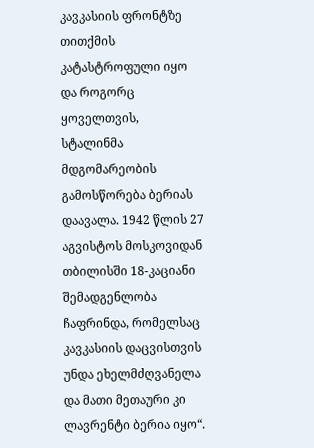კავკასიის ფრონტზე თითქმის კატასტროფული იყო და როგორც ყოველთვის, სტალინმა მდგომარეობის გამოსწორება ბერიას დაავალა. 1942 წლის 27 აგვისტოს მოსკოვიდან თბილისში 18-კაციანი შემადგენლობა ჩაფრინდა, რომელსაც კავკასიის დაცვისთვის უნდა ეხელმძღვანელა და მათი მეთაური კი ლავრენტი ბერია იყო“.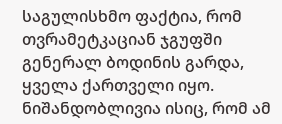საგულისხმო ფაქტია, რომ თვრამეტკაციან ჯგუფში გენერალ ბოდინის გარდა, ყველა ქართველი იყო. ნიშანდობლივია ისიც, რომ ამ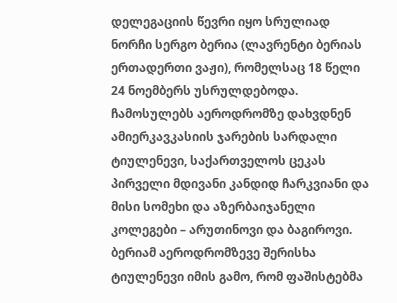დელეგაციის წევრი იყო სრულიად ნორჩი სერგო ბერია (ლავრენტი ბერიას ერთადერთი ვაჟი), რომელსაც 18 წელი 24 ნოემბერს უსრულდებოდა. ჩამოსულებს აეროდრომზე დახვდნენ ამიერკავკასიის ჯარების სარდალი ტიულენევი, საქართველოს ცეკას პირველი მდივანი კანდიდ ჩარკვიანი და მისი სომეხი და აზერბაიჯანელი კოლეგები – არუთინოვი და ბაგიროვი. ბერიამ აეროდრომზევე შერისხა ტიულენევი იმის გამო, რომ ფაშისტებმა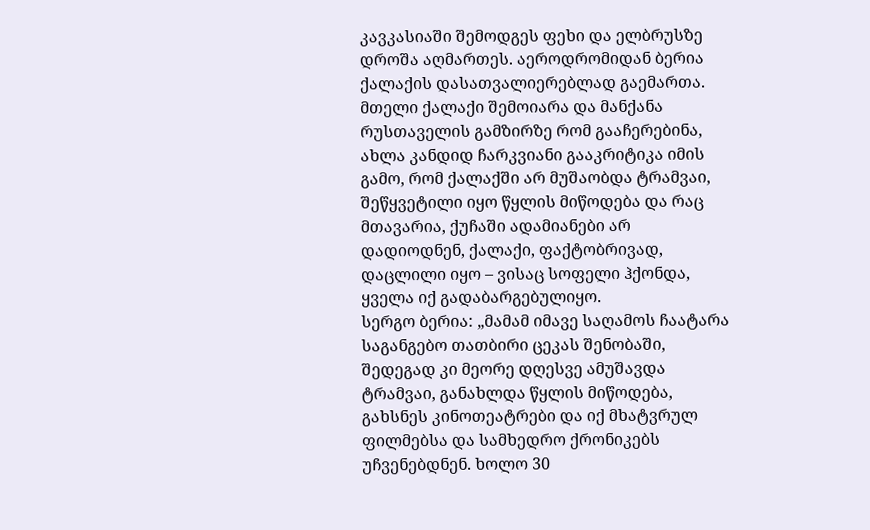კავკასიაში შემოდგეს ფეხი და ელბრუსზე დროშა აღმართეს. აეროდრომიდან ბერია ქალაქის დასათვალიერებლად გაემართა. მთელი ქალაქი შემოიარა და მანქანა რუსთაველის გამზირზე რომ გააჩერებინა, ახლა კანდიდ ჩარკვიანი გააკრიტიკა იმის გამო, რომ ქალაქში არ მუშაობდა ტრამვაი, შეწყვეტილი იყო წყლის მიწოდება და რაც მთავარია, ქუჩაში ადამიანები არ დადიოდნენ, ქალაქი, ფაქტობრივად, დაცლილი იყო – ვისაც სოფელი ჰქონდა, ყველა იქ გადაბარგებულიყო.
სერგო ბერია: „მამამ იმავე საღამოს ჩაატარა საგანგებო თათბირი ცეკას შენობაში, შედეგად კი მეორე დღესვე ამუშავდა ტრამვაი, განახლდა წყლის მიწოდება, გახსნეს კინოთეატრები და იქ მხატვრულ ფილმებსა და სამხედრო ქრონიკებს უჩვენებდნენ. ხოლო 30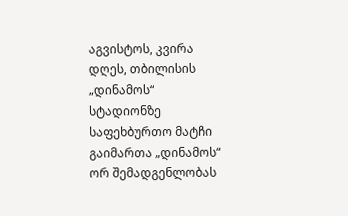აგვისტოს, კვირა დღეს, თბილისის „დინამოს“ სტადიონზე საფეხბურთო მატჩი გაიმართა „დინამოს“ ორ შემადგენლობას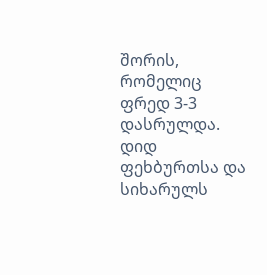შორის, რომელიც ფრედ 3-3 დასრულდა. დიდ ფეხბურთსა და სიხარულს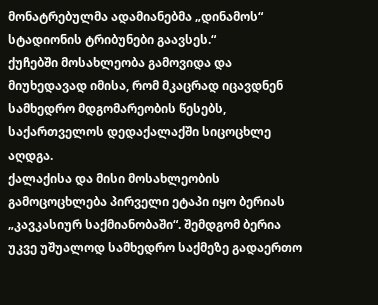მონატრებულმა ადამიანებმა „დინამოს“ სტადიონის ტრიბუნები გაავსეს.“
ქუჩებში მოსახლეობა გამოვიდა და მიუხედავად იმისა, რომ მკაცრად იცავდნენ სამხედრო მდგომარეობის წესებს, საქართველოს დედაქალაქში სიცოცხლე აღდგა.
ქალაქისა და მისი მოსახლეობის გამოცოცხლება პირველი ეტაპი იყო ბერიას „კავკასიურ საქმიანობაში“. შემდგომ ბერია უკვე უშუალოდ სამხედრო საქმეზე გადაერთო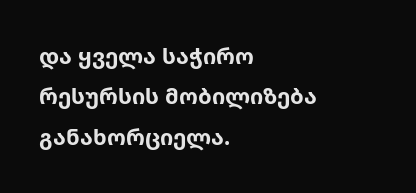და ყველა საჭირო რესურსის მობილიზება განახორციელა.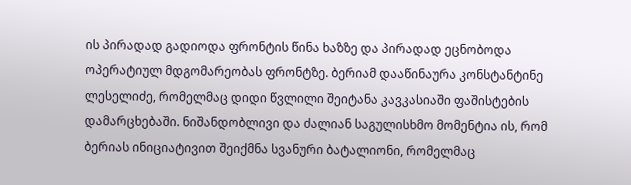ის პირადად გადიოდა ფრონტის წინა ხაზზე და პირადად ეცნობოდა ოპერატიულ მდგომარეობას ფრონტზე. ბერიამ დააწინაურა კონსტანტინე ლესელიძე, რომელმაც დიდი წვლილი შეიტანა კავკასიაში ფაშისტების დამარცხებაში. ნიშანდობლივი და ძალიან საგულისხმო მომენტია ის, რომ ბერიას ინიციატივით შეიქმნა სვანური ბატალიონი, რომელმაც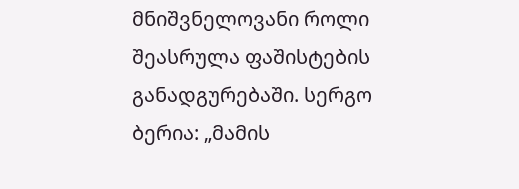მნიშვნელოვანი როლი შეასრულა ფაშისტების განადგურებაში. სერგო ბერია: „მამის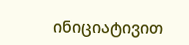ინიციატივით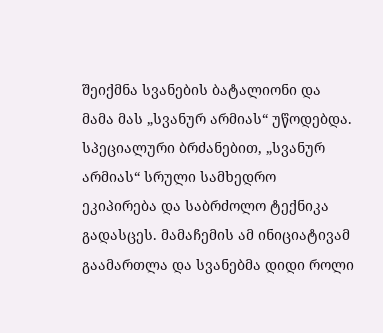შეიქმნა სვანების ბატალიონი და მამა მას „სვანურ არმიას“ უწოდებდა. სპეციალური ბრძანებით, „სვანურ არმიას“ სრული სამხედრო ეკიპირება და საბრძოლო ტექნიკა გადასცეს. მამაჩემის ამ ინიციატივამ გაამართლა და სვანებმა დიდი როლი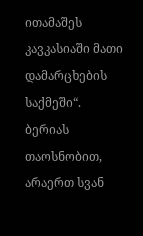ითამაშეს კავკასიაში მათი დამარცხების საქმეში“.
ბერიას თაოსნობით, არაერთ სვან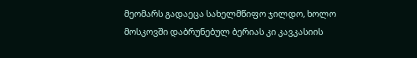მეომარს გადაეცა სახელმწიფო ჯილდო, ხოლო მოსკოვში დაბრუნებულ ბერიას კი კავკასიის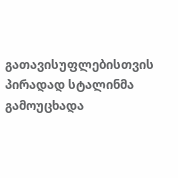გათავისუფლებისთვის პირადად სტალინმა გამოუცხადა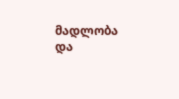მადლობა და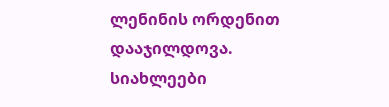ლენინის ორდენით დააჯილდოვა.
სიახლეები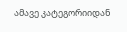ამავე კატეგორიიდან